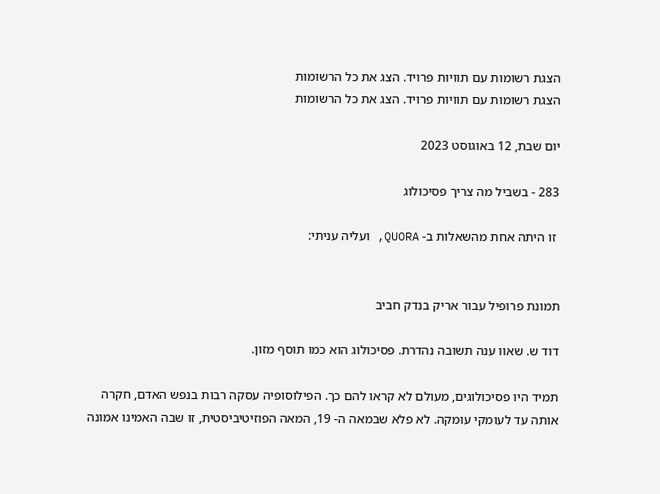הצגת רשומות עם תוויות פרויד. הצג את כל הרשומות
הצגת רשומות עם תוויות פרויד. הצג את כל הרשומות

יום שבת, 12 באוגוסט 2023

283 - בשביל מה צריך פסיכולוג

 זו היתה אחת מהשאלות ב- QUORA, ועליה עניתי:


תמונת פרופיל עבור אריק בנדק חביב

דוד ש. שאוו ענה תשובה נהדרת. פסיכולוג הוא כמו תוסף מזון.

תמיד היו פסיכולוגים, מעולם לא קראו להם כך. הפילוסופיה עסקה רבות בנפש האדם, חקרה אותה עד לעומקי עומקה. לא פלא שבמאה ה- 19, המאה הפוזיטיביסטית, זו שבה האמינו אמונה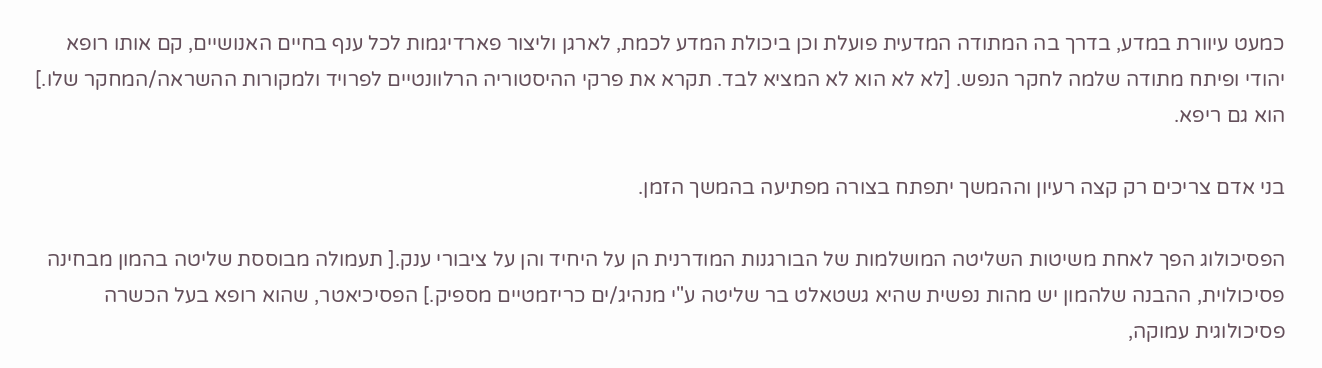כמעט עיוורת במדע, בדרך בה המתודה המדעית פועלת וכן ביכולת המדע לכמת, לארגן וליצור פארדיגמות לכל ענף בחיים האנושיים, קם אותו רופא יהודי ופיתח מתודה שלמה לחקר הנפש. [לא לא הוא לא המציא לבד. תקרא את פרקי ההיסטוריה הרלוונטיים לפרויד ולמקורות ההשראה/המחקר שלו.] הוא גם ריפא.

בני אדם צריכים רק קצה רעיון וההמשך יתפתח בצורה מפתיעה בהמשך הזמן.

הפסיכולוג הפך לאחת משיטות השליטה המושלמות של הבורגנות המודרנית הן על היחיד והן על ציבורי ענק.[ תעמולה מבוססת שליטה בהמון מבחינה פסיכולוית, ההבנה שלהמון יש מהות נפשית שהיא גשטאלט בר שליטה ע"י מנהיג/ים כריזמטיים מספיק.] הפסיכיאטר, שהוא רופא בעל הכשרה פסיכולוגית עמוקה,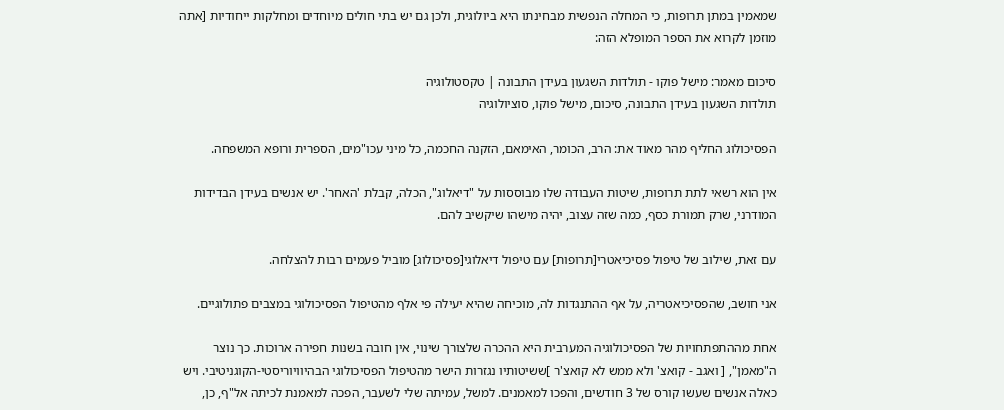שמאמין במתן תרופות, כי המחלה הנפשית מבחינתו היא ביולוגית, ולכן גם יש בתי חולים מיוחדים ומחלקות ייחודיות [אתה מוזמן לקרוא את הספר המופלא הזה:

סיכום מאמר: מישל פוקו - תולדות השגעון בעידן התבונה | טקסטולוגיה
תולדות השגעון בעידן התבונה, סיכום, מישל פוקו, סוציולוגיה

הפסיכולוג החליף מהר מאוד את: הרב, הכומר, האימאם, הזקנה החכמה, כל מיני עכו"מים, הספרית ורופא המשפחה.

אין הוא רשאי לתת תרופות, שיטות העבודה שלו מבוססות על "דיאלוג", הכלה, קבלת 'האחר'. יש אנשים בעידן הבדידות המודרני, שרק תמורת כסף, כמה שזה עצוב, יהיה מישהו שיקשיב להם.

עם זאת, שילוב של טיפול פסיכיאטרי[תרופות] עם טיפול דיאלוגי[פסיכולוג] מוביל פעמים רבות להצלחה.

אני חושב, שהפסיכיאטריה, על אף ההתנגדות לה, מוכיחה שהיא יעילה פי אלף מהטיפול הפסיכולוגי במצבים פתולוגיים.

אחת מההתפתחויות של הפסיכולוגיה המערבית היא ההכרה שלצורך שינוי, אין חובה בשנות חפירה ארוכות. כך נוצר ה"מאמן", [ ואגב - קואצ' ולא ממש לא קואצ'ר ]ששיטותיו נגזרות הישר מהטיפול הפסיכולוגי הבהיוויוריסטי-הקוגניטיבי. ויש כאלה אנשים שעשו קורס של 3 חודשים, והפכו למאמנים. למשל, עמיתה שלי לשעבר, הפכה למאמנת לכיתה אל"ף, כן,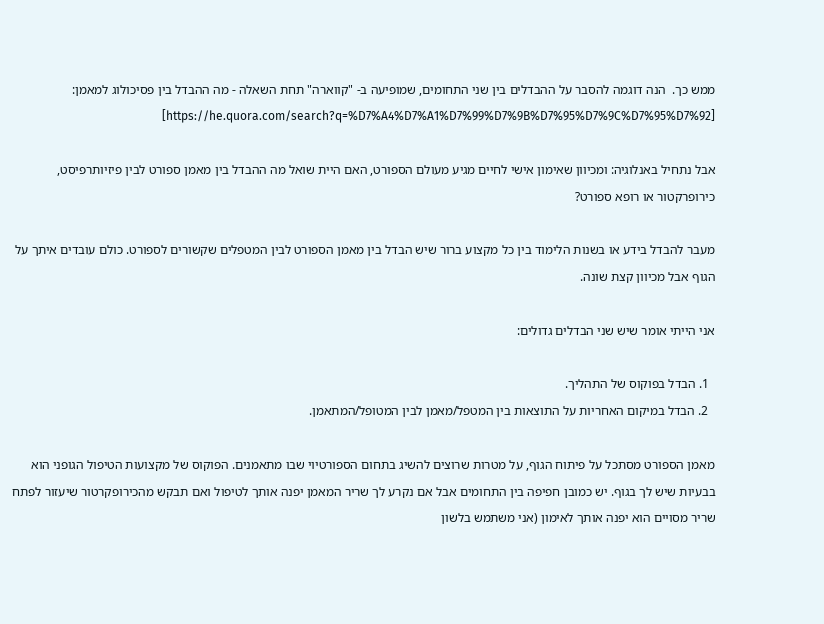ממש כך.  הנה דוגמה להסבר על ההבדלים בין שני התחומים, שמופיעה ב- "קווארה" תחת השאלה - מה ההבדל בין פסיכולוג למאמן: [https://he.quora.com/search?q=%D7%A4%D7%A1%D7%99%D7%9B%D7%95%D7%9C%D7%95%D7%92]

אבל נתחיל באנלוגיה: ומכיוון שאימון אישי לחיים מגיע מעולם הספורט, האם היית שואל מה ההבדל בין מאמן ספורט לבין פיזיותרפיסט, כירופרקטור או רופא ספורט?

מעבר להבדל בידע או בשנות הלימוד בין כל מקצוע ברור שיש הבדל בין מאמן הספורט לבין המטפלים שקשורים לספורט. כולם עובדים איתך על הגוף אבל מכיוון קצת שונה.

אני הייתי אומר שיש שני הבדלים גדולים:

  1. הבדל בפוקוס של התהליך.
  2. הבדל במיקום האחריות על התוצאות בין המטפל/מאמן לבין המטופל/המתאמן.

מאמן הספורט מסתכל על פיתוח הגוף, על מטרות שרוצים להשיג בתחום הספורטיוי שבו מתאמנים. הפוקוס של מקצועות הטיפול הגופני הוא בבעיות שיש לך בגוף. יש כמובן חפיפה בין התחומים אבל אם נקרע לך שריר המאמן יפנה אותך לטיפול ואם תבקש מהכירופקרטור שיעזור לפתח שריר מסויים הוא יפנה אותך לאימון (אני משתמש בלשון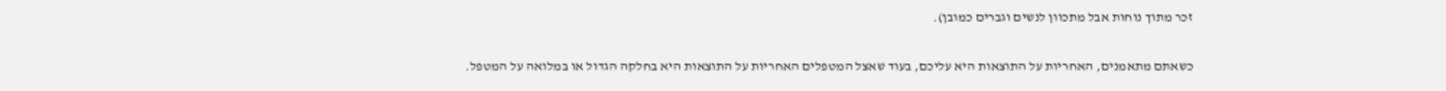זכר מתוך נוחות אבל מתכוון לנשים וגברים כמובן).

כשאתם מתאמנים, האחריות על התוצאות היא עליכם, בעוד שאצל המטפלים האחריות על התוצאות היא בחלקה הגדול או במלואה על המטפל.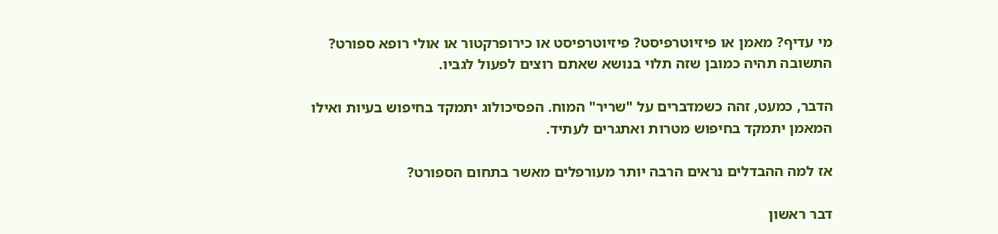מי עדיף? מאמן או פיזיוטרפיסט? פיזיוטרפיסט או כירופרקטור או אולי רופא ספורט? התשובה תהיה כמובן שזה תלוי בנושא שאתם רוצים לפעול לגביו.

הדבר, כמעט, זהה כשמדברים על "שריר" המוח. הפסיכולוג יתמקד בחיפוש בעיות ואילו המאמן יתמקד בחיפוש מטרות ואתגרים לעתיד.

אז למה ההבדלים נראים הרבה יותר מעורפלים מאשר בתחום הספורט?

דבר ראשון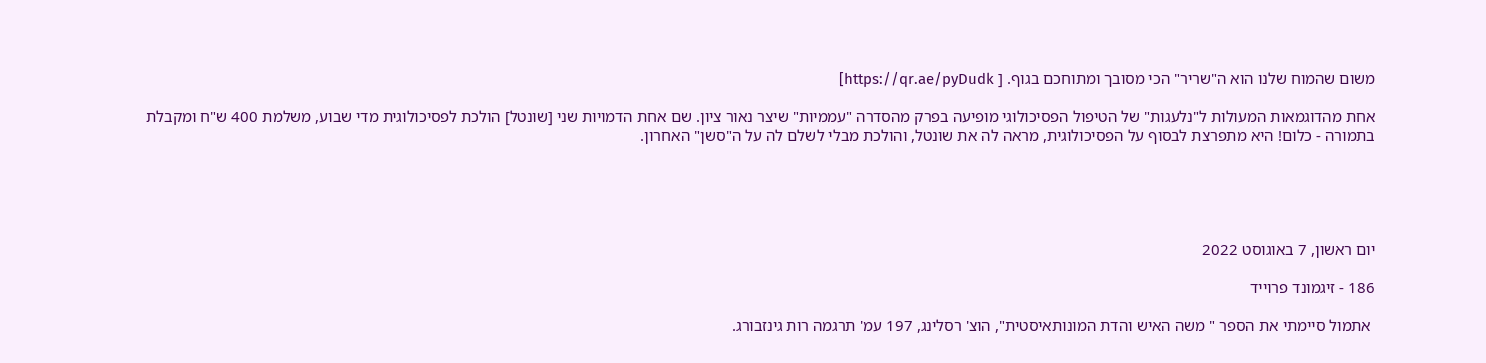משום שהמוח שלנו הוא ה"שריר" הכי מסובך ומתוחכם בגוף. [ https://qr.ae/pyDudk]

אחת מהדוגמאות המעולות ל"נלעגות" של הטיפול הפסיכולוגי מופיעה בפרק מהסדרה "עממיות" שיצר נאור ציון. שם אחת הדמויות שני [שונטל] הולכת לפסיכולוגית מדי שבוע, משלמת 400 ש"ח ומקבלת בתמורה - כלום! היא מתפרצת לבסוף על הפסיכולוגית, מראה לה את שונטל, והולכת מבלי לשלם לה על ה"סשן" האחרון.





יום ראשון, 7 באוגוסט 2022

186 - זיגמונד פרוייד

 אתמול סיימתי את הספר " משה האיש והדת המונותאיסטית", הוצ' רסלינג, 197 עמ' תרגמה רות גינזבורג.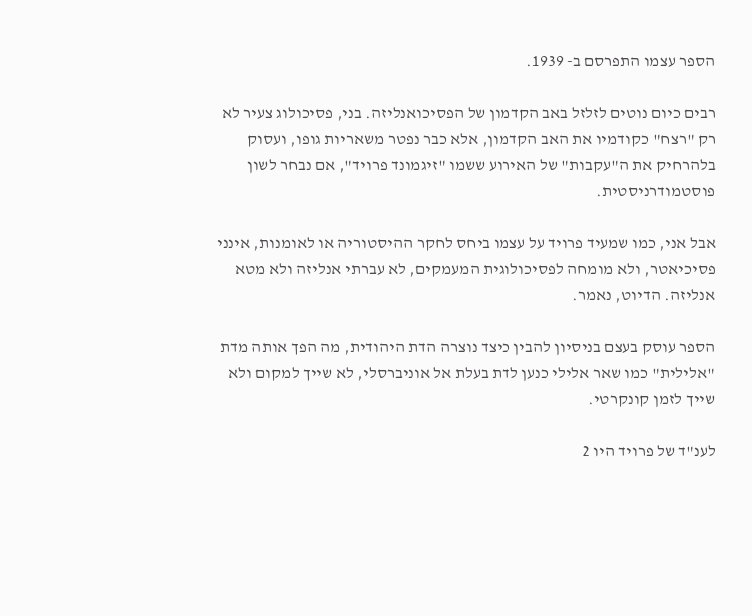הספר עצמו התפרסם ב- 1939.

רבים כיום נוטים לזלזל באב הקדמון של הפסיכואנליזה. בני, פסיכולוג צעיר לא רק "רצח" כקודמיו את האב הקדמון, אלא כבר נפטר משאריות גופו, ועסוק בלהרחיק את ה"עקבות" של האירוע ששמו "זיגמונד פרויד", אם נבחר לשון פוסטמודרניסטית.

אבל אני, כמו שמעיד פרויד על עצמו ביחס לחקר ההיסטוריה או לאומנות, אינני פסיכיאטר, ולא מומחה לפסיכולוגית המעמקים, לא עברתי אנליזה ולא מטא אנליזה. הדיוט, נאמר.

הספר עוסק בעצם בניסיון להבין כיצד נוצרה הדת היהודית, מה הפך אותה מדת "אלילית" כמו שאר אלילי כנען לדת בעלת אל אוניברסלי, לא שייך למקום ולא שייך לזמן קונקרטי.

לענ"ד של פרויד היו 2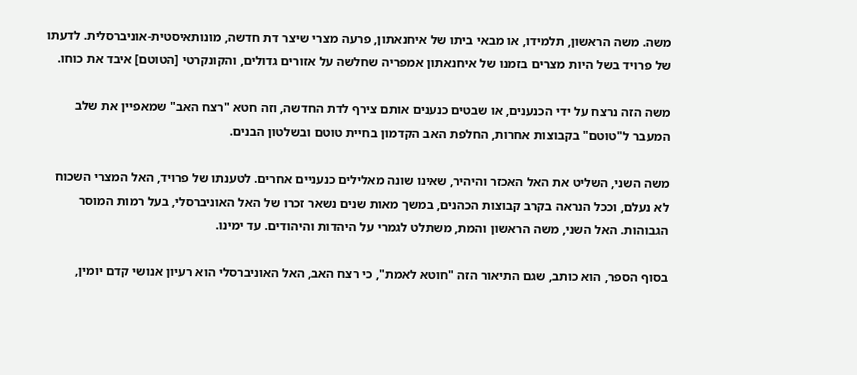משה. משה הראשון, תלמידו, או מבאי ביתו של איחנאתון, פרעה מצרי שיצר דת חדשה, מונותאיסטית-אוניברסלית. לדעתו של פרויד בשל היות מצרים בזמנו של איחנאתון אמפריה שחלשה על אזורים גדולים, והקונקרטי [הטוטם] איבד את כוחו.

משה הזה נרצח על ידי הכנענים, או שבטים כנענים אותם צירף לדת החדשה, וזה חטא "רצח האב" שמאפיין את שלב המעבר ל"טוטם" בקבוצות אחרות, החלפת האב הקדמון בחיית טוטם ובשלטון הבנים.

משה השני, השליט את האל האכזר והיהיר, שאינו שונה מאלילים כנעניים אחרים. לטענתו של פרויד, האל המצרי השכוח לא נעלם, וככל הנראה בקרב קבוצות הכהנים, במשך מאות שנים נשאר זכרו של האל האוניברסלי, בעל רמות המוסר הגבוהות. האל השני, משה הראשון והמת, משתלט לגמרי על היהדות והיהודים. עד ימינו.

בסוף הספר, הוא כותב, שגם התיאור הזה "חוטא לאמת", כי רצח האב, האל האוניברסלי הוא רעיון אנושי קדם יומין,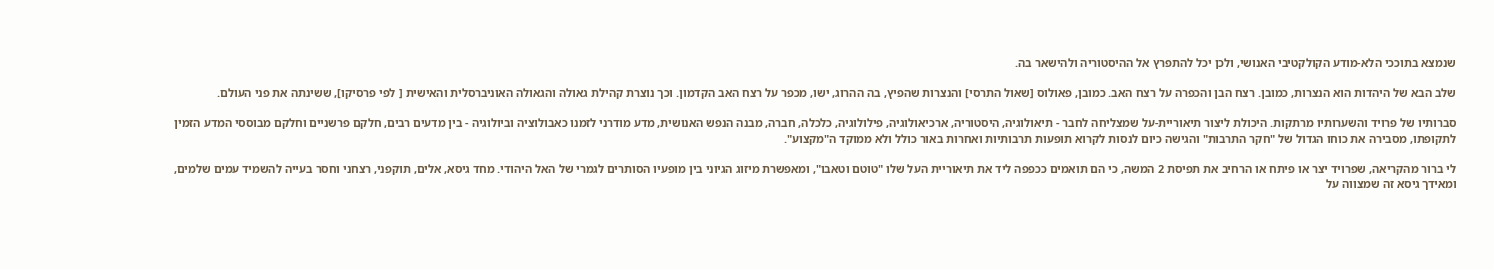שנמצא בתוככי הלא-מודע הקולקטיבי האנושי, ולכן יכל להתפרץ אל ההיסטוריה ולהישאר בה.

שלב הבא של היהדות הוא הנצרות, כמובן. רצח הבן והכפרה על רצח האב. כמובן, פאולוס [שאול התרסי] והנצרות שהפיץ, בה ההרוג, ישו, מכפר על רצח האב הקדמון. וכך נוצרת קהילת גאולה והגאולה האוניברסלית והאישית [ לפי פרסיקו], ששינתה את פני העולם.

סברותיו של פרויד והשערותיו מרתקות. היכולת ליצור תיאוריית-על שמצליחה לחבר - תיאולוגיה, היסטוריה, ארכיאולוגיה, פילולוגיה, כלכלה, חברה, מבנה הנפש האנושית, מדע מודרני לזמנו כאבולוציה וביולוגיה - בין מדעים רבים, חלקם פרשניים וחלקם מבוססי המדע הזמין לתקופתו, מסבירה את כוחו הגדול של "חקר התרבות" והגישה כיום לנסות לקרוא תופעות תרבותיות ואחרות באור כולל ולא ממוקד ה"מקצוע".

לי ברור מהקריאה, שפרויד יצר או פיתח או הרחיב את תפיסת 2 המשה, כי הם תואמים ככפפה ליד את תיאוריית העל שלו "טוטם וטאבו", ומאפשרת מיזוג הגיוני בין מופעיו הסותרים לגמרי של האל היהודי. מחד גיסא, אלים, תוקפני, רצחני וחסר בעייה להשמיד עמים שלמים, ומאידך גיסא זה שמצווה על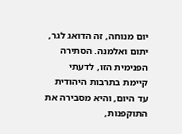יום מנוחה, זה הדואג לגר, יתום ואלמנה. הסתירה הפנימית הזו, לדעתי קיימת בתרבות היהודית עד היום, והיא מסבירה את התוקפנות,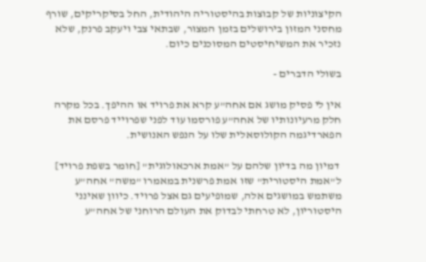הקיצוניות של קבוצות בהיסטוריה היהודית, החל בסיקריקים, שורף מחסני המזון בירושלים בזמן המצור, שבתאי צבי ויעקב פרנק, שלא נזכיר את המשיחיסטים המסוכנים כיום.

בשולי הדברים -

אין לי פסיק מושג אם אחה"ע קרא את פרויד או ההיפך. בכל מקרה חלק מרעיונותיו של אחה"ע פורסמו עוד לפני שפרוייד פרסם את הפארדיגמה הקולוסאלית שלו על הנפש האנושית.

 דמיון מה בדיון שלהם על "אמת ארכאולוגית" [חומר בשפת פרויד]  ל"אמת היסטורית" שזו אמת פרשנית במאמרו "משה" אחה"ע משתמש במושגים אלה, שמופיעים גם אצל פרויד. כיוון שאינני היסטוריון, לא טרחתי לבדוק את העולם הרוחני של אחה"ע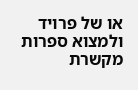או של פרויד ולמצוא ספרות מקשרת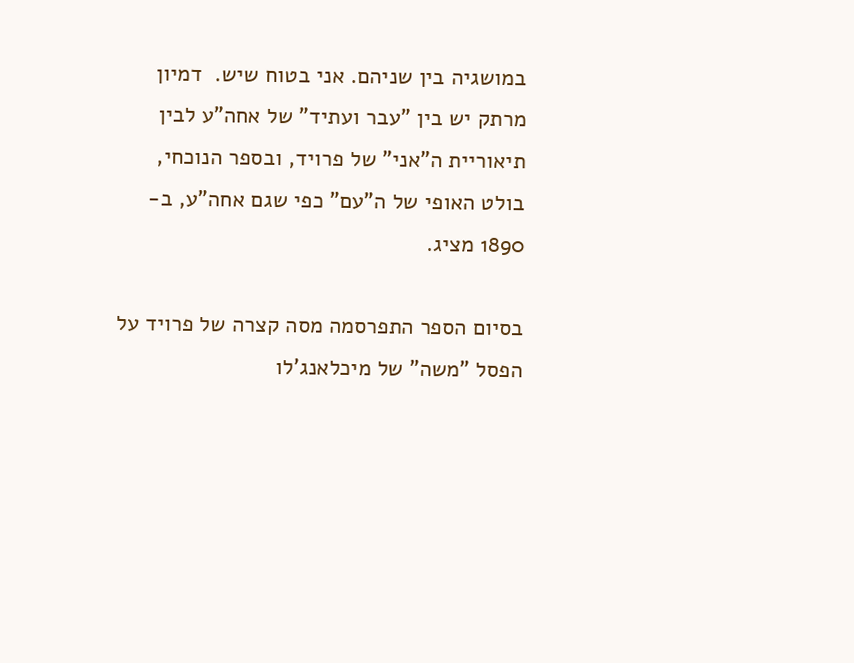במושגיה בין שניהם. אני בטוח שיש.  דמיון מרתק יש בין "עבר ועתיד" של אחה"ע לבין תיאוריית ה"אני" של פרויד, ובספר הנוכחי,  בולט האופי של ה"עם" כפי שגם אחה"ע, ב- 1890 מציג.

בסיום הספר התפרסמה מסה קצרה של פרויד על הפסל "משה" של מיכלאנג'לו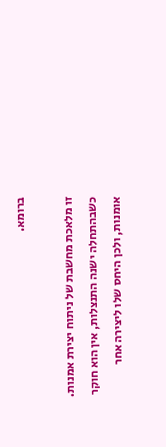ברומא.

זו מלאכת מחשבת של ניתוח יצירת אמנות. כשבהתחלה ישנה התנצלות, אין הוא חוקר אומנות, ולכן היחס שלו ליצירה אחר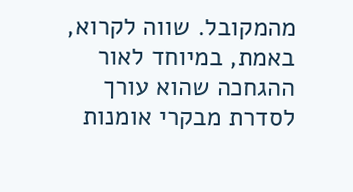מהמקובל. שווה לקרוא, באמת, במיוחד לאור ההגחכה שהוא עורך לסדרת מבקרי אומנות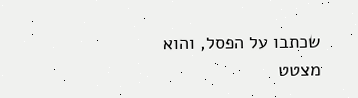שכתבו על הפסל, והוא מצטט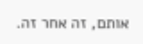אותם, זה אחר זה.